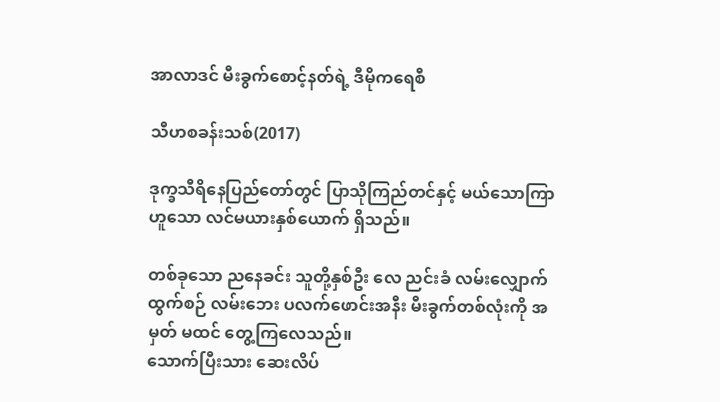အာလာဒင် မီးခွက်စောင့်နတ်ရဲ့ ဒီမိုကရေစီ

သီဟစခန်းသစ်(2017)

ဒုက္ခသီရိနေပြည်တော်တွင် ပြာသိုကြည်တင်နှင့် မယ်သောကြာ ဟူသော လင်မယားနှစ်ယောက် ရှိသည်။

တစ်ခုသော ညနေခင်း သူတို့နှစ်ဦး လေ ညင်းခံ လမ်းလျှောက်ထွက်စဉ် လမ်းဘေး ပလက်ဖောင်းအနီး မီးခွက်တစ်လုံးကို အမှတ် မထင် တွေ့ကြလေသည်။
သောက်ပြီးသား ဆေးလိပ်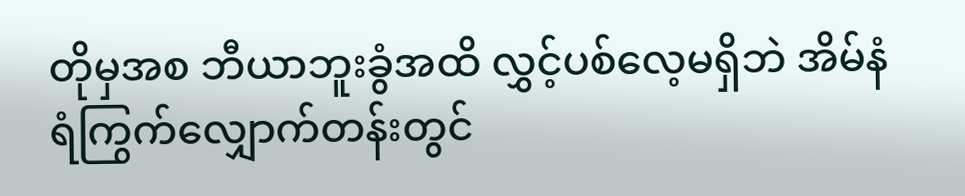တိုမှအစ ဘီယာဘူးခွံအထိ လွှင့်ပစ်လေ့မရှိဘဲ အိမ်နံရံကြွက်လျှောက်တန်းတွင်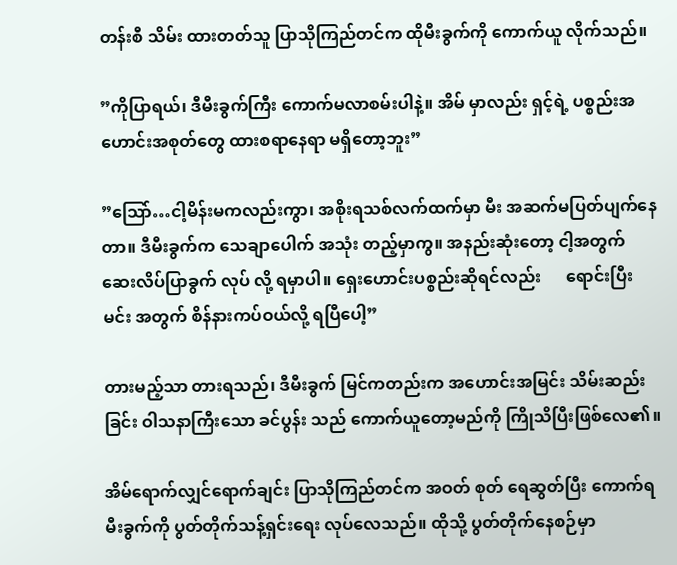တန်းစီ သိမ်း ထားတတ်သူ ပြာသိုကြည်တင်က ထိုမီးခွက်ကို ကောက်ယူ လိုက်သည်။

”ကိုပြာရယ်၊ ဒီမီးခွက်ကြီး ကောက်မလာစမ်းပါနဲ့။ အိမ် မှာလည်း ရှင့်ရဲ့ ပစ္စည်းအဟောင်းအစုတ်တွေ ထားစရာနေရာ မရှိတော့ဘူး”

”သြော်…ငါ့မိန်းမကလည်းကွာ၊ အစိုးရသစ်လက်ထက်မှာ မီး အဆက်မပြတ်ပျက်နေတာ။ ဒီမီးခွက်က သေချာပေါက် အသုံး တည့်မှာကွ။ အနည်းဆုံးတော့ ငါ့အတွက် ဆေးလိပ်ပြာခွက် လုပ် လို့ ရမှာပါ။ ရှေးဟောင်းပစ္စည်းဆိုရင်လည်း      ရောင်းပြီး မင်း အတွက် စိန်နားကပ်ဝယ်လို့ ရပြီပေါ့”

တားမည့်သာ တားရသည်၊ ဒီမီးခွက် မြင်ကတည်းက အဟောင်းအမြင်း သိမ်းဆည်းခြင်း ဝါသနာကြီးသော ခင်ပွန်း သည် ကောက်ယူတော့မည်ကို ကြိုသိပြီးဖြစ်လေ၏။

အိမ်ရောက်လျှင်ရောက်ချင်း ပြာသိုကြည်တင်က အဝတ် စုတ် ရေဆွတ်ပြီး ကောက်ရမီးခွက်ကို ပွတ်တိုက်သန့်ရှင်းရေး လုပ်လေသည်။ ထိုသို့ ပွတ်တိုက်နေစဉ်မှာ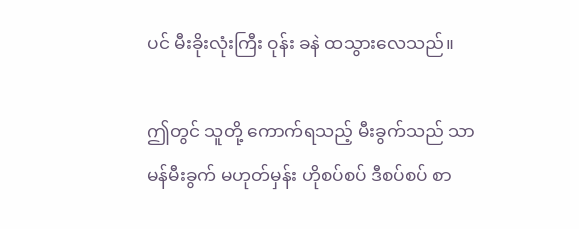ပင် မီးခိုးလုံးကြီး ဝုန်း ခနဲ ထသွားလေသည်။

ဤတွင် သူတို့ ကောက်ရသည့် မီးခွက်သည် သာမန်မီးခွက် မဟုတ်မှန်း ဟိုစပ်စပ် ဒီစပ်စပ် စာ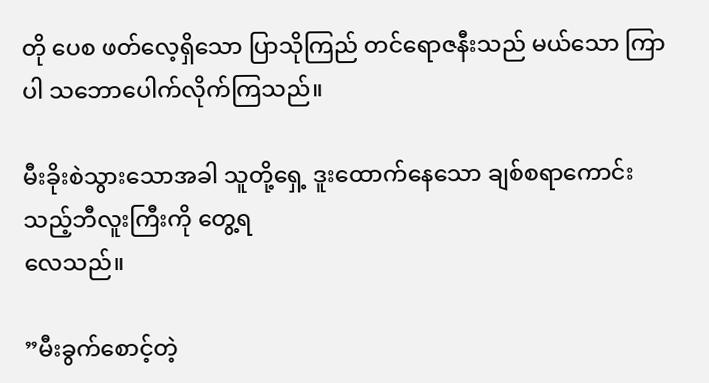တို ပေစ ဖတ်လေ့ရှိသော ပြာသိုကြည် တင်ရောဇနီးသည် မယ်သော ကြာ ပါ သဘောပေါက်လိုက်ကြသည်။

မီးခိုးစဲသွားသောအခါ သူတို့ရှေ့ ဒူးထောက်နေသော ချစ်စရာကောင်း သည့်ဘီလူးကြီးကို တွေ့ရ
လေသည်။

”မီးခွက်စောင့်တဲ့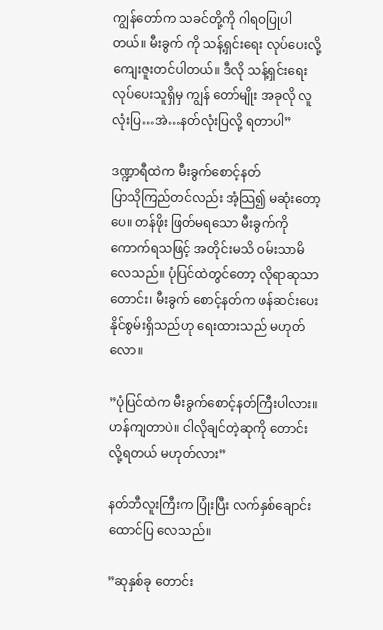ကျွန်တော်က သခင်တို့ကို ဂါရဝပြုပါတယ်။ မီးခွက် ကို သန့်ရှင်းရေး လုပ်ပေးလို့ ကျေးဇူးတင်ပါတယ်။ ဒီလို သန့်ရှင်းရေးလုပ်ပေးသူရှိမှ ကျွန် တော်မျိုး အခုလို လူလုံးပြ…အဲ…နတ်လုံးပြလို့ ရတာပါ”

ဒဏ္ဍာရီထဲက မီးခွက်စောင့်နတ်
ပြာသိုကြည်တင်လည်း အံ့သြ၍ မဆုံးတော့ပေ။ တန်ဖိုး ဖြတ်မရသော မီးခွက်ကို ကောက်ရသဖြင့် အတိုင်းမသိ ဝမ်းသာမိ လေသည်။ ပုံပြင်ထဲတွင်တော့ လိုရာဆုသာ တောင်း၊ မီးခွက် စောင့်နတ်က ဖန်ဆင်းပေးနိုင်စွမ်းရှိသည်ဟု ရေးထားသည် မဟုတ်လော။

”ပုံပြင်ထဲက မီးခွက်စောင့်နတ်ကြီးပါလား။ ဟန်ကျတာပဲ။ ငါလိုချင်တဲ့ဆုကို တောင်းလို့ရတယ် မဟုတ်လား”

နတ်ဘီလူးကြီးက ပြုံးပြီး လက်နှစ်ချောင်းထောင်ပြ လေသည်။

”ဆုနှစ်ခု တောင်း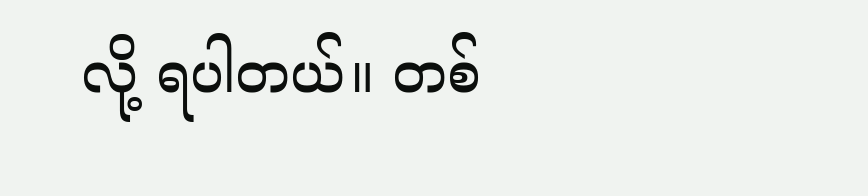လို့ ရပါတယ်။ တစ်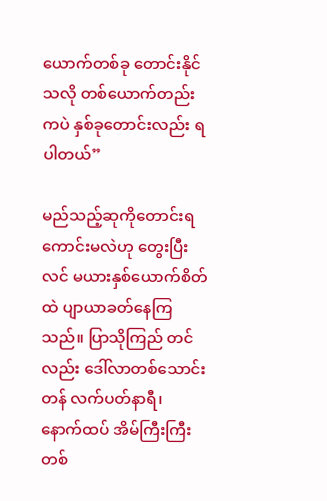ယောက်တစ်ခု တောင်းနိုင်သလို တစ်ယောက်တည်းကပဲ နှစ်ခုတောင်းလည်း ရပါတယ်”

မည်သည့်ဆုကိုတောင်းရကောင်းမလဲဟု တွေးပြီး လင် မယားနှစ်ယောက်စိတ်ထဲ ပျာယာခတ်နေကြသည်။ ပြာသိုကြည် တင်လည်း ဒေါ်လာတစ်သောင်းတန် လက်ပတ်နာရီ၊ နောက်ထပ် အိမ်ကြီးကြီးတစ်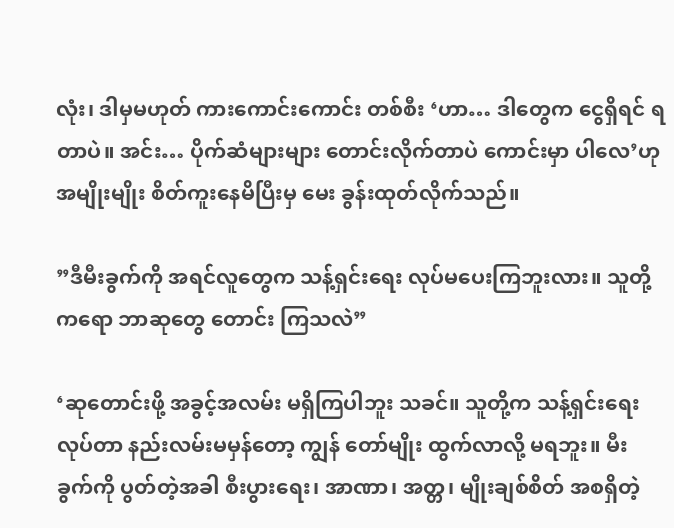လုံး၊ ဒါမှမဟုတ် ကားကောင်းကောင်း တစ်စီး ‘ဟာ… ဒါတွေက ငွေရှိရင် ရတာပဲ။ အင်း… ပိုက်ဆံများများ တောင်းလိုက်တာပဲ ကောင်းမှာ ပါလေ’ဟု အမျိုးမျိုး စိတ်ကူးနေမိပြီးမှ မေး ခွန်းထုတ်လိုက်သည်။

”ဒီမီးခွက်ကို အရင်လူတွေက သန့်ရှင်းရေး လုပ်မပေးကြဘူးလား။ သူတို့ကရော ဘာဆုတွေ တောင်း ကြသလဲ”

‘ဆုတောင်းဖို့ အခွင့်အလမ်း မရှိကြပါဘူး သခင်။ သူတို့က သန့်ရှင်းရေး လုပ်တာ နည်းလမ်းမမှန်တော့ ကျွန် တော်မျိုး ထွက်လာလို့ မရဘူး။ မီး ခွက်ကို ပွတ်တဲ့အခါ စီးပွားရေး၊ အာဏာ၊ အတ္တ၊ မျိုးချစ်စိတ် အစရှိတဲ့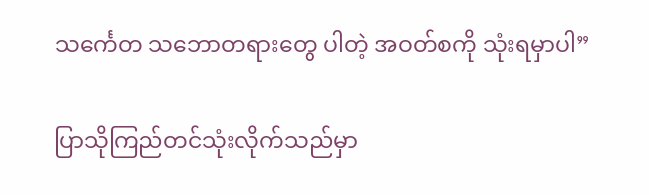သင်္ကေတ သဘောတရားတွေ ပါတဲ့ အဝတ်စကို သုံးရမှာပါ”

ပြာသိုကြည်တင်သုံးလိုက်သည်မှာ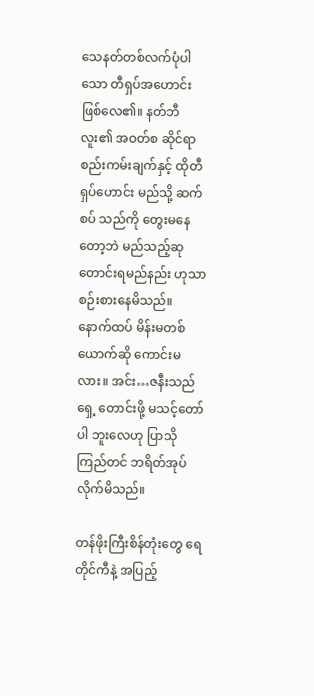သေနတ်တစ်လက်ပုံပါ သော တီရှပ်အဟောင်းဖြစ်လေ၏။ နတ်ဘီလူး၏ အဝတ်စ ဆိုင်ရာ စည်းကမ်းချက်နှင့် ထိုတီရှပ်ဟောင်း မည်သို့ ဆက်စပ် သည်ကို တွေးမနေတော့ဘဲ မည်သည့်ဆုတောင်းရမည်နည်း ဟုသာ စဉ်းစားနေမိသည်။ နောက်ထပ် မိန်းမတစ်ယောက်ဆို ကောင်းမလား။ အင်း…ဇနီးသည်ရှေ့ တောင်းဖို့ မသင့်တော်ပါ ဘူးလေဟု ပြာသိုကြည်တင် ဘရိတ်အုပ်လိုက်မိသည်။

တန်ဖိုးကြီးစိန်တုံးတွေ ရေတိုင်ကီနဲ့ အပြည့်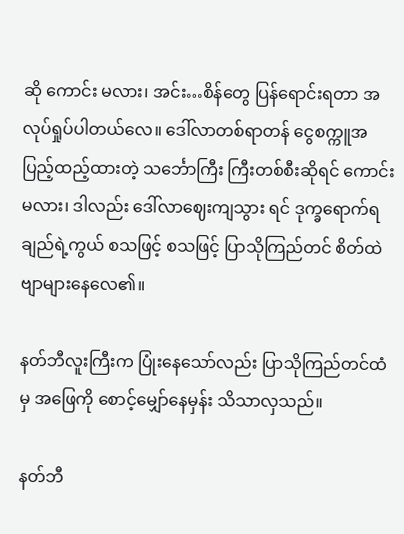ဆို ကောင်း မလား၊ အင်း…စိန်တွေ ပြန်ရောင်းရတာ အလုပ်ရှုပ်ပါတယ်လေ။ ဒေါ်လာတစ်ရာတန် ငွေစက္ကူအပြည့်ထည့်ထားတဲ့ သင်္ဘောကြီး ကြီးတစ်စီးဆိုရင် ကောင်းမလား၊ ဒါလည်း ဒေါ်လာဈေးကျသွား ရင် ဒုက္ခရောက်ရချည်ရဲ့ကွယ် စသဖြင့် စသဖြင့် ပြာသိုကြည်တင် စိတ်ထဲ ဗျာများနေလေ၏။

နတ်ဘီလူးကြီးက ပြုံးနေသော်လည်း ပြာသိုကြည်တင်ထံမှ အဖြေကို စောင့်မျှော်နေမှန်း သိသာလှသည်။

နတ်ဘီ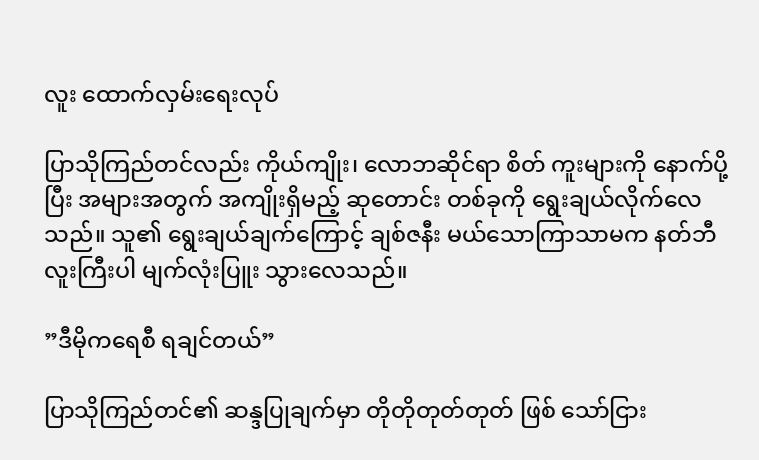လူး ထောက်လှမ်းရေးလုပ်

ပြာသိုကြည်တင်လည်း ကိုယ်ကျိုး၊ လောဘဆိုင်ရာ စိတ် ကူးများကို နောက်ပို့ပြီး အများအတွက် အကျိုးရှိမည့် ဆုတောင်း တစ်ခုကို ရွေးချယ်လိုက်လေသည်။ သူ၏ ရွေးချယ်ချက်ကြောင့် ချစ်ဇနီး မယ်သောကြာသာမက နတ်ဘီလူးကြီးပါ မျက်လုံးပြူး သွားလေသည်။

”ဒီမိုကရေစီ ရချင်တယ်”

ပြာသိုကြည်တင်၏ ဆန္ဒပြုချက်မှာ တိုတိုတုတ်တုတ် ဖြစ် သော်ငြား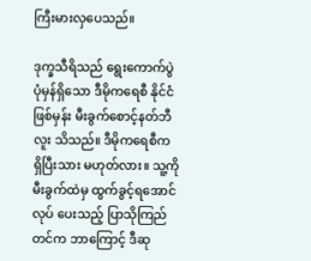ကြီးမားလှပေသည်။

ဒုက္ခသီရိသည် ရွေးကောက်ပွဲ ပုံမှန်ရှိသော ဒီမိုကရေစီ နိုင်ငံဖြစ်မှန်း မီးခွက်စောင့်နတ်ဘီလူး သိသည်။ ဒီမိုကရေစီက ရှိပြီးသား မဟုတ်လား။ သူ့ကို မီးခွက်ထဲမှ ထွက်ခွင့်ရအောင် လုပ် ပေးသည့် ပြာသိုကြည်တင်က ဘာကြောင့် ဒီဆု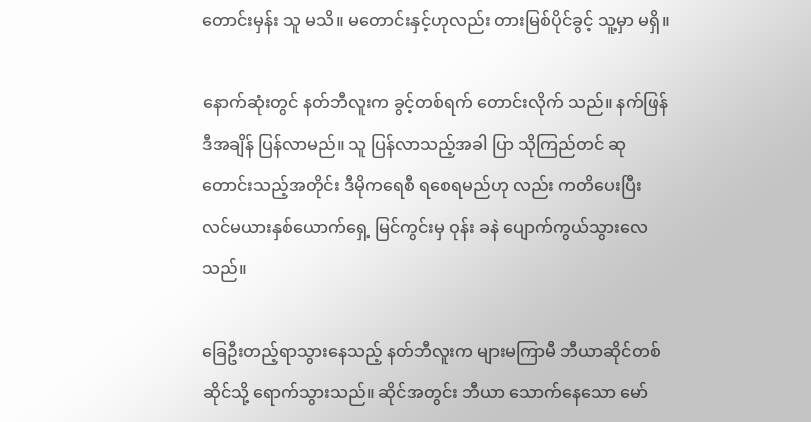တောင်းမှန်း သူ မသိ။ မတောင်းနှင့်ဟုလည်း တားမြစ်ပိုင်ခွင့် သူ့မှာ မရှိ။

နောက်ဆုံးတွင် နတ်ဘီလူးက ခွင့်တစ်ရက် တောင်းလိုက် သည်။ နက်ဖြန် ဒီအချိန် ပြန်လာမည်။ သူ ပြန်လာသည့်အခါ ပြာ သိုကြည်တင် ဆုတောင်းသည့်အတိုင်း ဒီမိုကရေစီ ရစေရမည်ဟု လည်း ကတိပေးပြီး လင်မယားနှစ်ယောက်ရှေ့ မြင်ကွင်းမှ ဝုန်း ခနဲ ပျောက်ကွယ်သွားလေသည်။

ခြေဦးတည့်ရာသွားနေသည့် နတ်ဘီလူးက များမကြာမီ ဘီယာဆိုင်တစ်ဆိုင်သို့ ရောက်သွားသည်။ ဆိုင်အတွင်း ဘီယာ သောက်နေသော မော်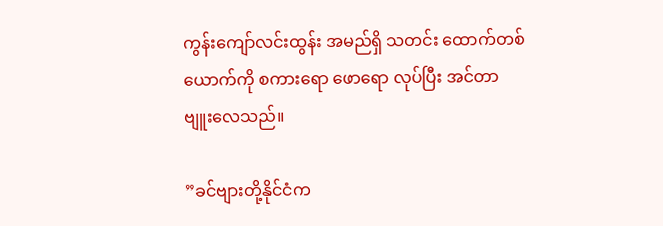ကွန်းကျော်လင်းထွန်း အမည်ရှိ သတင်း ထောက်တစ်ယောက်ကို စကားရော ဖောရော လုပ်ပြီး အင်တာ ဗျူးလေသည်။

”ခင်ဗျားတို့နိုင်ငံက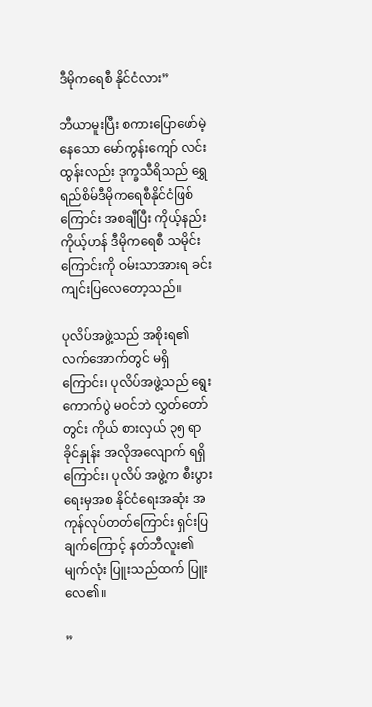ဒီမိုကရေစီ နိုင်ငံလား”

ဘီယာမူးပြီး စကားပြောဖော်မဲ့နေသော မော်ကွန်းကျော် လင်းထွန်းလည်း ဒုက္ခသီရိသည် ရွှေရည်စိမ်ဒီမိုကရေစီနိုင်ငံဖြစ်ကြောင်း အစချီပြီး ကိုယ့်နည်းကိုယ့်ဟန် ဒီမိုကရေစီ သမိုင်း ကြောင်းကို ဝမ်းသာအားရ ခင်းကျင်းပြလေတော့သည်။

ပုလိပ်အဖွဲ့သည် အစိုးရ၏ လက်အောက်တွင် မရှိကြောင်း၊ ပုလိပ်အဖွဲ့သည် ရွေးကောက်ပွဲ မဝင်ဘဲ လွှတ်တော်တွင်း ကိုယ် စားလှယ် ၃၅ ရာခိုင်နှုန်း အလိုအလျောက် ရရှိကြောင်း၊ ပုလိပ် အဖွဲ့က စီးပွားရေးမှအစ နိုင်ငံရေးအဆုံး အကုန်လုပ်တတ်ကြောင်း ရှင်းပြချက်ကြောင့် နတ်ဘီလူး၏မျက်လုံး ပြူးသည်ထက် ပြူး လေ၏။

”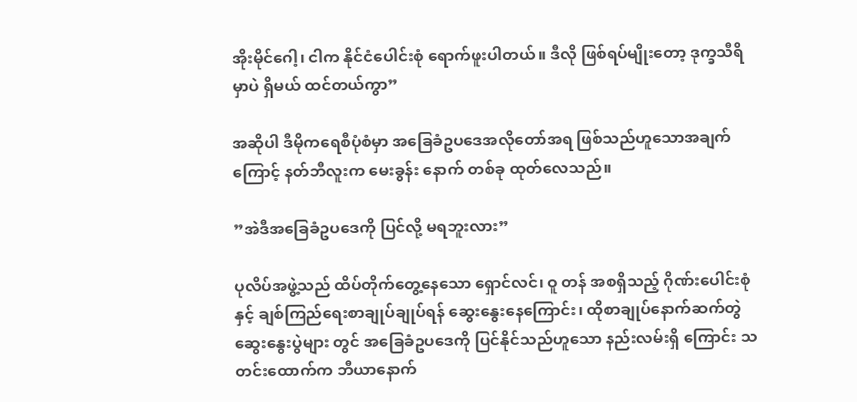အိုးမိုင်ဂေါ့၊ ငါက နိုင်ငံပေါင်းစုံ ရောက်ဖူးပါတယ်။ ဒီလို ဖြစ်ရပ်မျိုးတော့ ဒုက္ခသီရိမှာပဲ ရှိမယ် ထင်တယ်ကွာ”

အဆိုပါ ဒီမိုကရေစီပုံစံမှာ အခြေခံဥပဒေအလိုတော်အရ ဖြစ်သည်ဟူသောအချက်ကြောင့် နတ်ဘီလူးက မေးခွန်း နောက် တစ်ခု ထုတ်လေသည်။

”အဲဒီအခြေခံဥပဒေကို ပြင်လို့ မရဘူးလား”

ပုလိပ်အဖွဲ့သည် ထိပ်တိုက်တွေ့နေသော ရှောင်လင်၊ ဝူ တန် အစရှိသည့် ဂိုဏ်းပေါင်းစုံနှင့် ချစ်ကြည်ရေးစာချုပ်ချုပ်ရန် ဆွေးနွေးနေကြောင်း၊ ထိုစာချုပ်နောက်ဆက်တွဲ ဆွေးနွေးပွဲများ တွင် အခြေခံဥပဒေကို ပြင်နိုင်သည်ဟူသော နည်းလမ်းရှိ ကြောင်း သတင်းထောက်က ဘီယာနောက်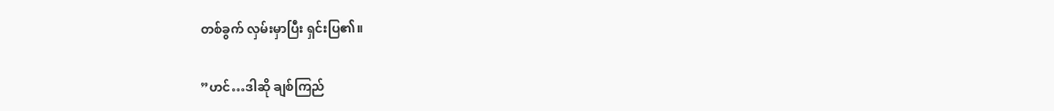တစ်ခွက် လှမ်းမှာပြီး ရှင်းပြ၏။

”ဟင်…ဒါဆို ချစ်ကြည်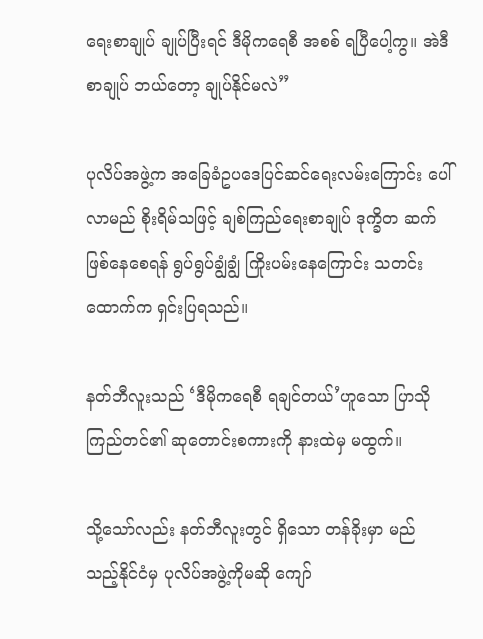ရေးစာချုပ် ချုပ်ပြီးရင် ဒီမိုကရေစီ အစစ် ရပြီပေါ့ကွ။ အဲဒီစာချုပ် ဘယ်တော့ ချုပ်နိုင်မလဲ”

ပုလိပ်အဖွဲ့က အခြေခံဥပဒေပြင်ဆင်ရေးလမ်းကြောင်း ပေါ်လာမည် စိုးရိမ်သဖြင့် ချစ်ကြည်ရေးစာချုပ် ဒုက္ခိတ ဆက် ဖြစ်နေစေရန် ရွပ်ရွပ်ချွံချွံ ကြိုးပမ်းနေကြောင်း သတင်းထောက်က ရှင်းပြရသည်။

နတ်ဘီလူးသည် ‘ဒီမိုကရေစီ ရချင်တယ်’ဟူသော ပြာသို ကြည်တင်၏ ဆုတောင်းစကားကို နားထဲမှ မထွက်။

သို့သော်လည်း နတ်ဘီလူးတွင် ရှိသော တန်ခိုးမှာ မည် သည့်နိုင်ငံမှ ပုလိပ်အဖွဲ့ကိုမဆို ကျော်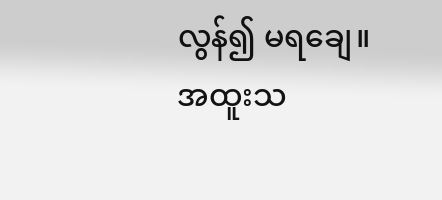လွန်၍ မရချေ။ အထူးသ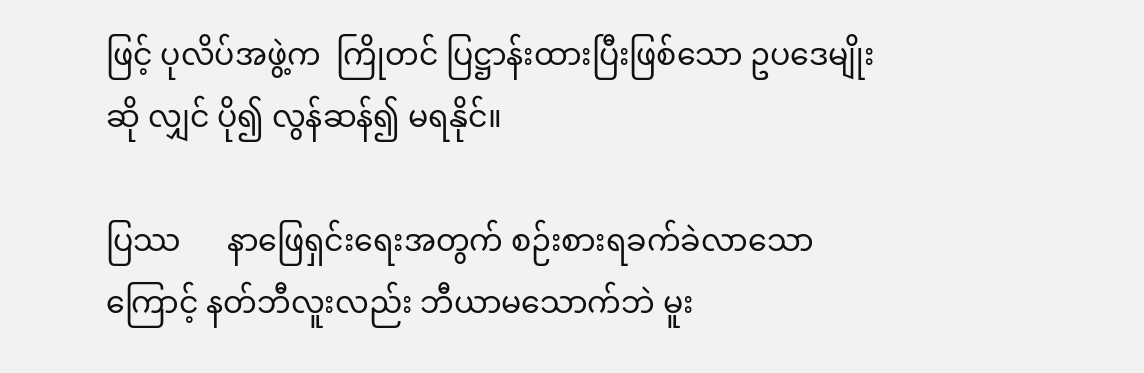ဖြင့် ပုလိပ်အဖွဲ့က  ကြိုတင် ပြဋ္ဌာန်းထားပြီးဖြစ်သော ဥပဒေမျိုး ဆို လျှင် ပို၍ လွန်ဆန်၍ မရနိုင်။

ပြဿ      နာဖြေရှင်းရေးအတွက် စဉ်းစားရခက်ခဲလာသော ကြောင့် နတ်ဘီလူးလည်း ဘီယာမသောက်ဘဲ မူး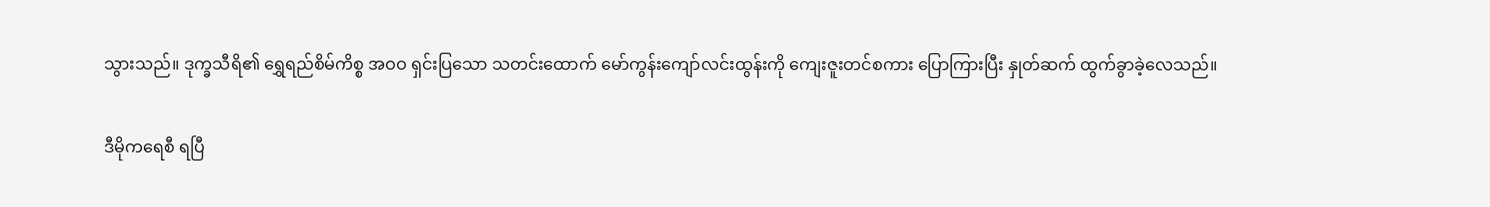သွားသည်။ ဒုက္ခသီရိ၏ ရွှေရည်စိမ်ကိစ္စ အဝဝ ရှင်းပြသော သတင်းထောက် မော်ကွန်းကျော်လင်းထွန်းကို ကျေးဇူးတင်စကား ပြောကြားပြီး နှုတ်ဆက် ထွက်ခွာခဲ့လေသည်။

ဒီမိုကရေစီ ရပြီ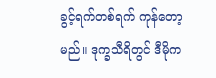ခွင့်ရက်တစ်ရက် ကုန်တော့မည်။ ဒုက္ခသီရိတွင် ဒီမိုက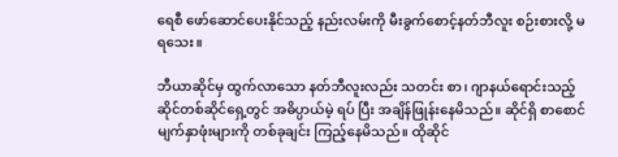ရေစီ ဖော်ဆောင်ပေးနိုင်သည့် နည်းလမ်းကို မီးခွက်စောင့်နတ်ဘီလူး စဉ်းစားလို့ မရသေး။

ဘီယာဆိုင်မှ ထွက်လာသော နတ်ဘီလူးလည်း သတင်း စာ၊ ဂျာနယ်ရောင်းသည့် ဆိုင်တစ်ဆိုင်ရှေ့တွင် အဓိပ္ပာယ်မဲ့ ရပ် ပြီး အချိန်ဖြုန်းနေမိသည်။ ဆိုင်ရှိ စာစောင်မျက်နှာဖုံးများကို တစ်ခုချင်း ကြည့်နေမိသည်။ ထိုဆိုင်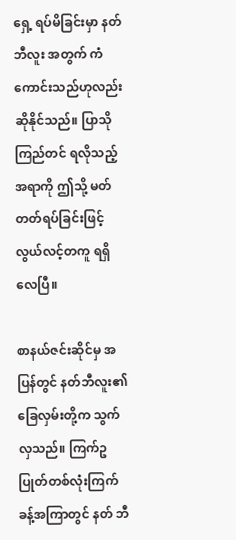ရှေ့ ရပ်မိခြင်းမှာ နတ်ဘီလူး အတွက် ကံကောင်းသည်ဟုလည်း ဆိုနိုင်သည်။ ပြာသိုကြည်တင် ရလိုသည့်အရာကို ဤသို့ မတ်တတ်ရပ်ခြင်းဖြင့် လွယ်လင့်တကူ ရရှိလေပြီ။

စာနယ်ဇင်းဆိုင်မှ အပြန်တွင် နတ်ဘီလူး၏ ခြေလှမ်းတို့က သွက်လှသည်။ ကြက်ဥပြုတ်တစ်လုံးကြက်ခန့်အကြာတွင် နတ် ဘီ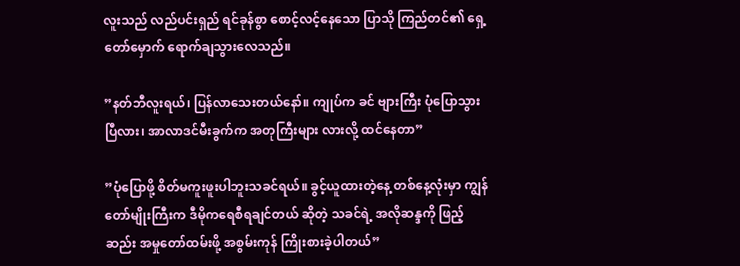လူးသည် လည်ပင်းရှည် ရင်ခုန်စွာ စောင့်လင့်နေသော ပြာသို ကြည်တင်၏ ရှေ့တော်မှောက် ရောက်ချသွားလေသည်။

”နတ်ဘီလူးရယ်၊ ပြန်လာသေးတယ်နော်။ ကျုပ်က ခင် ဗျားကြီး ပုံပြောသွားပြီလား၊ အာလာဒင်မီးခွက်က အတုကြီးများ လားလို့ ထင်နေတာ”

”ပုံပြောဖို့ စိတ်မကူးဖူးပါဘူးသခင်ရယ်။ ခွင့်ယူထားတဲ့နေ့ တစ်နေ့လုံးမှာ ကျွန်တော်မျိုးကြီးက ဒီမိုကရေစီရချင်တယ် ဆိုတဲ့ သခင်ရဲ့ အလိုဆန္ဒကို ဖြည့်ဆည်း အမှုတော်ထမ်းဖို့ အစွမ်းကုန် ကြိုးစားခဲ့ပါတယ်”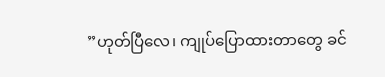”ဟုတ်ပြီလေ၊ ကျုပ်ပြောထားတာတွေ ခင်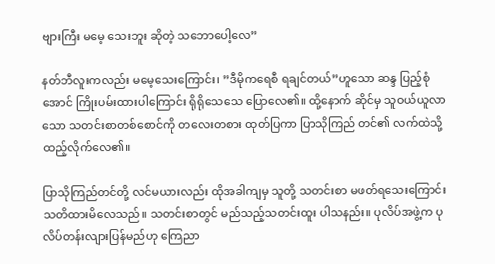ဗျားကြီး မမေ့ သေးဘူး ဆိုတဲ့ သဘောပေါ့လေ”

နတ်ဘီလူးကလည်း မမေ့သေးကြောင်း၊ ”ဒီမိုကရေစီ ရချင်တယ်”ဟူသော ဆန္ဒ ပြည့်စုံအောင် ကြိုးပမ်းထားပါကြောင်း ရိုရိုသေသေ ပြောလေ၏။ ထို့နောက် ဆိုင်မှ သူဝယ်ယူလာသော သတင်းစာတစ်စောင်ကို တလေးတစား ထုတ်ပြကာ ပြာသိုကြည် တင်၏ လက်ထဲသို့ ထည့်လိုက်လေ၏။

ပြာသိုကြည်တင်တို့ လင်မယားလည်း ထိုအခါကျမှ သူတို့ သတင်းစာ မဖတ်ရသေးကြောင်း သတိထားမိလေသည်။ သတင်းစာတွင် မည်သည့်သတင်းထူး ပါသနည်း။ ပုလိပ်အဖွဲ့က ပုလိပ်တန်းလျားပြန်မည်ဟု ကြေညာ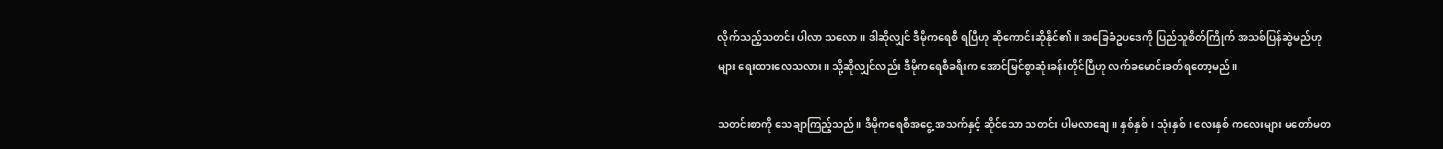လိုက်သည့်သတင်း ပါလာ သလော။ ဒါဆိုလျှင် ဒီမိုကရေစီ ရပြီဟု ဆိုကောင်းဆိုနိုင်၏။ အခြေခံဥပဒေကို ပြည်သူစိတ်ကြိုက် အသစ်ပြန်ဆွဲမည်ဟုများ ရေးထားလေသလား။ သို့ဆိုလျှင်လည်း ဒီမိုကရေစီခရီးက အောင်မြင်စွာဆုံးခန်းတိုင်ပြီဟု လက်ခမောင်းခတ်ရတော့မည်။

သတင်းစာကို သေချာကြည့်သည်။ ဒီမိုကရေစီအငွေ့ အသက်နှင့် ဆိုင်သော သတင်း ပါမလာချေ။ နှစ်နှစ်၊ သုံးနှစ်၊ လေးနှစ် ကလေးများ မတော်မတ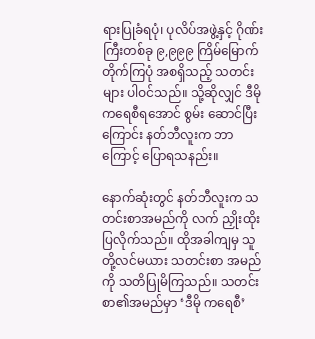ရားပြုခံရပုံ၊ ပုလိပ်အဖွဲ့နှင့် ဂိုဏ်းကြီးတစ်ခု ၉,၉၉၉ ကြိမ်မြောက် တိုက်ကြပုံ အစရှိသည့် သတင်းများ ပါဝင်သည်။ သို့ဆိုလျှင် ဒီမိုကရေစီရအောင် စွမ်း ဆောင်ပြီးကြောင်း နတ်ဘီလူးက ဘာကြောင့် ပြောရသနည်း။

နောက်ဆုံးတွင် နတ်ဘီလူးက သတင်းစာအမည်ကို လက် ညှိုးထိုးပြလိုက်သည်။ ထိုအခါကျမှ သူတို့လင်မယား သတင်းစာ အမည်ကို သတိပြုမိကြသည်။ သတင်းစာ၏အမည်မှာ ‘ဒီမို ကရေစီ’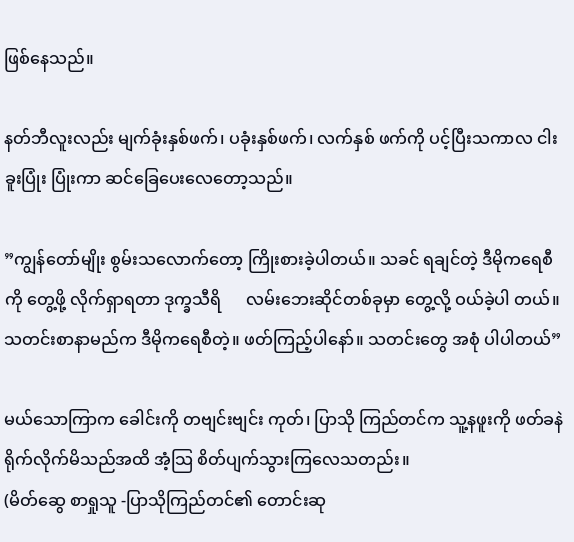ဖြစ်နေသည်။

နတ်ဘီလူးလည်း မျက်ခုံးနှစ်ဖက်၊ ပခုံးနှစ်ဖက်၊ လက်နှစ် ဖက်ကို ပင့်ပြီးသကာလ ငါးခူးပြုံး ပြုံးကာ ဆင်ခြေပေးလေတော့သည်။

”ကျွန်တော်မျိုး စွမ်းသလောက်တော့ ကြိုးစားခဲ့ပါတယ်။ သခင် ရချင်တဲ့ ဒီမိုကရေစီကို တွေ့ဖို့ လိုက်ရှာရတာ ဒုက္ခသီရိ      လမ်းဘေးဆိုင်တစ်ခုမှာ တွေ့လို့ ဝယ်ခဲ့ပါ တယ်။ သတင်းစာနာမည်က ဒီမိုကရေစီတဲ့။ ဖတ်ကြည့်ပါနော်။ သတင်းတွေ အစုံ ပါပါတယ်”

မယ်သောကြာက ခေါင်းကို တဗျင်းဗျင်း ကုတ်၊ ပြာသို ကြည်တင်က သူ့နဖူးကို ဖတ်ခနဲ ရိုက်လိုက်မိသည်အထိ အံ့သြ စိတ်ပျက်သွားကြလေသတည်း။
(မိတ်ဆွေ စာရှုသူ -ပြာသိုကြည်တင်၏ တောင်းဆု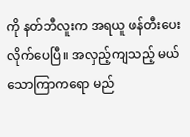ကို နတ်ဘီလူးက အရယူ ဖန်တီးပေးလိုက်ပေပြီ။ အလှည့်ကျသည့် မယ်သောကြာကရော မည်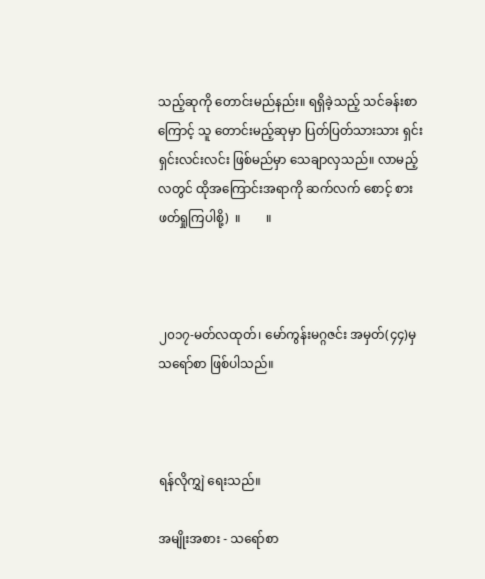သည့်ဆုကို တောင်းမည်နည်း။ ရရှိခဲ့သည့် သင်ခန်းစာကြောင့် သူ တောင်းမည့်ဆုမှာ ပြတ်ပြတ်သားသား ရှင်းရှင်းလင်းလင်း ဖြစ်မည်မှာ သေချာလှသည်။ လာမည့်လတွင် ထိုအကြောင်းအရာကို ဆက်လက် စောင့် စား ဖတ်ရှုကြပါစို့)  ။        ။



၂၀၁၇-မတ်လထုတ်၊ မော်ကွန်းမဂ္ဂဇင်း အမှတ်(၄၄)မှ သရော်စာ ဖြစ်ပါသည်။



ရန်လိုကျွှဲ ရေးသည်။

အမျိုးအစား - သရော်စာ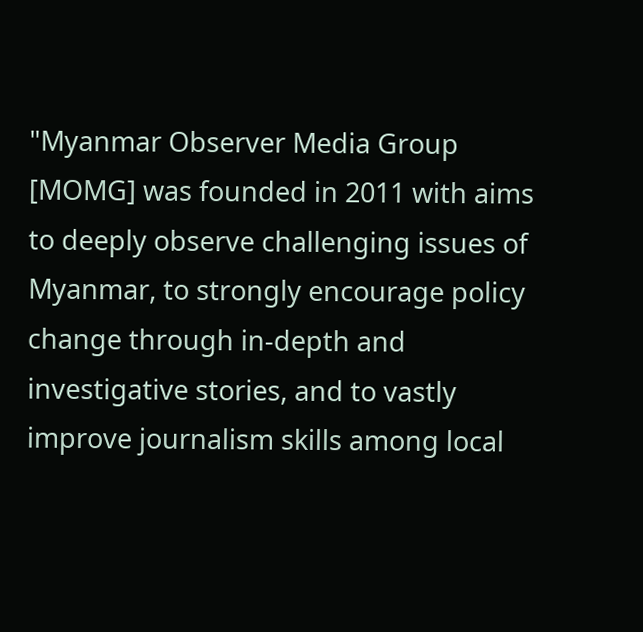"Myanmar Observer Media Group [MOMG] was founded in 2011 with aims to deeply observe challenging issues of Myanmar, to strongly encourage policy change through in-depth and investigative stories, and to vastly improve journalism skills among local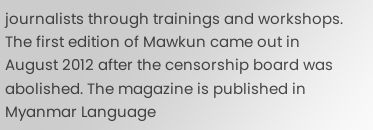journalists through trainings and workshops. The first edition of Mawkun came out in August 2012 after the censorship board was abolished. The magazine is published in Myanmar Language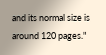and its normal size is around 120 pages."